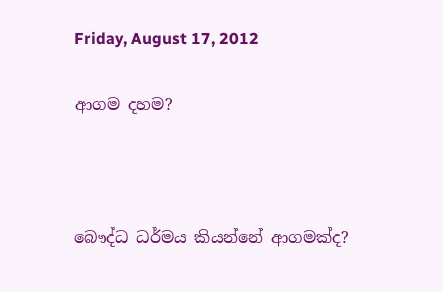Friday, August 17, 2012

ආගම දහම?



බෞද්ධ ධර්මය කියන්නේ ආගමක්ද?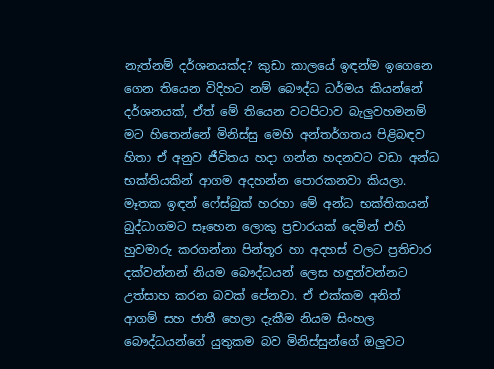නැත්නම් දර්ශනයක්ද? කුඩා කාලයේ ඉඳන්ම ඉගෙනෙ ගෙන තියෙන විදිහට නම් බෞද්ධ ධර්මය කියන්නේ දර්ශනයක්, ඒත් මේ තියෙන වටපිටාව බැලුවහමනම් මට හිතෙන්නේ මිනිස්සු මෙහි අන්තර්ගතය පිළිබඳව හිතා ඒ අනුව ජීවිතය හදා ගන්න හදනවට වඩා අන්ධ භක්තියකින් ආගම අදහන්න පොරකනවා කියලා. මෑතක ඉඳන් ෆේස්බුක් හරහා මේ අන්ධ භක්තිකයන් බුද්ධාගමට සෑහෙන ලොකු ප්‍රචාරයක් දෙමින් එහි හුවමාරු කරගන්නා පින්තූර හා අදහස් වලට ප්‍රතිචාර දක්වන්නන් නියම බෞද්ධයන් ලෙස හඳුන්වන්නට උත්සාහ කරන බවක් පේනවා. ඒ එක්කම අනිත් ආගම් සහ ජාතී හෙලා දැකීම නියම සිංහල බෞද්ධයන්ගේ යුතුකම බව මිනිස්සුන්ගේ ඔලුවට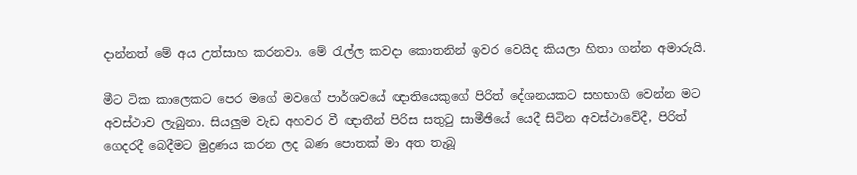දාන්නත් මේ අය උත්සාහ කරනවා. මේ ‍රැල්ල කවදා කොතනින් ඉවර වෙයිද කියලා හිතා ගන්න අමාරුයි.

මීට ටික කාලෙකට පෙර මගේ මවගේ පාර්ශවයේ ඥාතියෙකුගේ පිරිත් දේශනයකට සහභාගි වෙන්න මට අවස්ථාව ලැබුනා. සියලුම වැඩ අහවර වී ඥාතීන් පිරිස සතු‍ටු සාමීඡියේ යෙදී සිටින අවස්ථාවේදී, පිරිත් ගෙදරදී බෙදීමට මුද්‍රණය කරන ලද බණ පොතක් මා අත තැබූ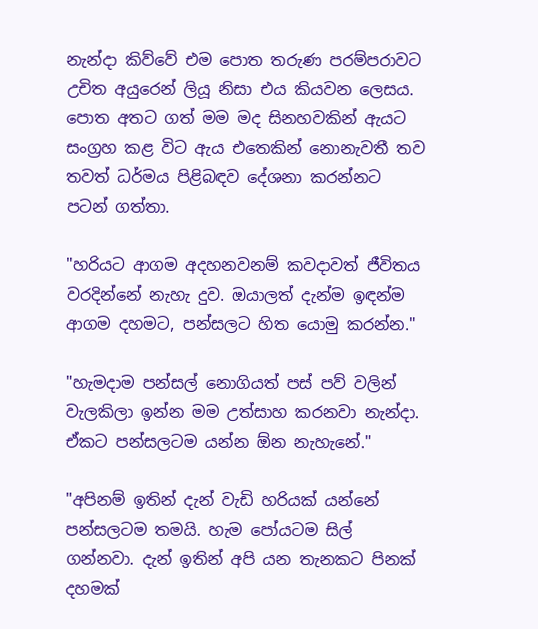නැන්දා කිව්වේ එම පොත තරුණ පරම්පරාවට උචිත අයුරෙන් ලියූ නිසා එය කියවන ලෙසය. පොත අතට ගත් මම මද සිනහවකින් ඇයට සංග්‍රහ කළ විට ඇය එතෙකින් නොනැවතී තව තවත් ධර්මය පිළිබඳව දේශනා කරන්නට පටන් ගත්තා.

"හරියට ආගම අදහනවනම් කවදාවත් ජීවිතය වරදින්නේ නැහැ දුව. ඔයාලත් දැන්ම ඉඳන්ම ආගම දහමට, පන්සලට හිත යොමු කරන්න."

"හැමදාම පන්සල් නොගියත් පස් පව් වලින් වැලකිලා ඉන්න මම උත්සාහ කරනවා නැන්දා. ඒකට පන්සලටම යන්න ඕන නැහැනේ."

"අපිනම් ඉතින් දැන් වැඩි හරියක් යන්නේ පන්සලටම තමයි. හැම පෝයටම සිල් ගන්නවා. දැන් ඉතින් අපි යන තැනකට පිනක් දහමක්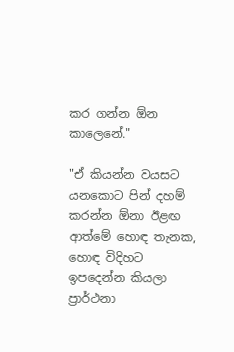කර ගන්න ඕන කාලෙනේ."

"ඒ කියන්න වයසට යනකොට පින් දහම් කරන්න ඕනා ඊළඟ ආත්මේ හොඳ තැනක, හොඳ විදිහට ඉපදෙන්න කියලා ප්‍රාර්ථනා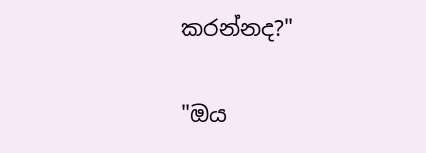කරන්නද?"

"ඔය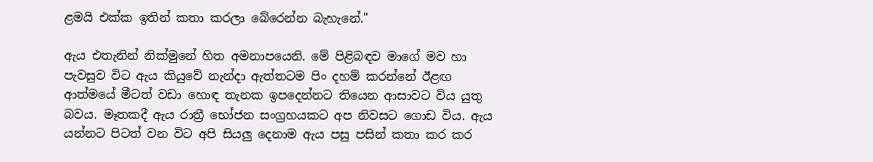ළමයි එක්ක ඉතින් කතා කරලා බේරෙන්න බැහැනේ."

ඇය එතැනින් නික්මුනේ හිත අමනාපයෙනි. මේ පිළිබඳව මාගේ මව හා පැවසුව විට ඇය කියුවේ නැන්දා ඇත්තටම පිං දහම් කරන්නේ ඊළඟ ආත්මයේ මීටත් වඩා හොඳ තැනක ඉපදෙන්නට තියෙන ආසාවට විය යුතු බවය. මෑතකදී ඇය රාත්‍රී භෝජන සංග්‍රහයකට අප නිවසට ගොඩ විය. ඇය යන්නට පිටත් වන විට අපි සියලු දෙනාම ඇය පසු පසින් කතා කර කර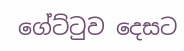ගේට්‍ටුව දෙසට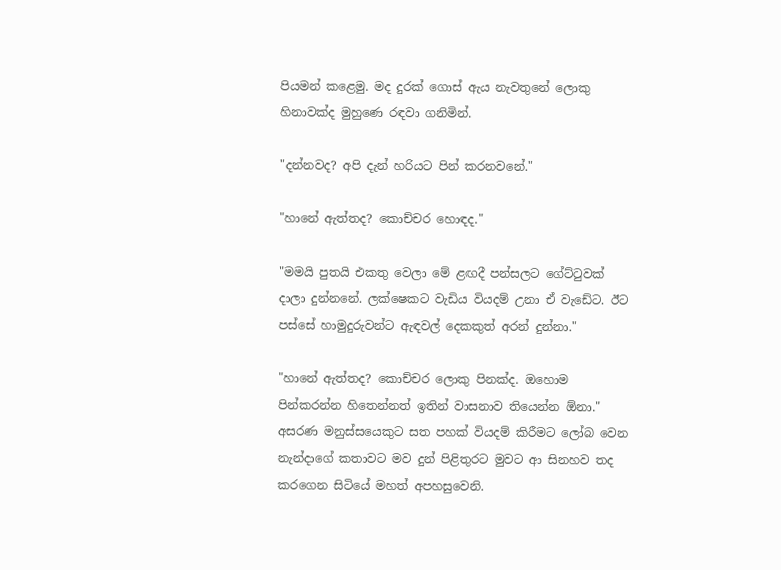පියමන් කළෙමු. මද දුරක් ගොස් ඇය නැවතුනේ ලොකු හිනාවක්ද මුහුණෙ රඳවා ගනිමින්.

"දන්නවද? අපි දැන් හරියට පින් කරනවනේ."

"හානේ ඇත්තද? කොච්චර හොඳද."

"මමයි පුතයි එකතු වෙලා මේ ළඟදී පන්සලට ගේට්‍ටුවක් දාලා දුන්නනේ. ලක්ෂෙකට වැඩිය වියදම් උනා ඒ වැඩේට. ඊට පස්සේ හාමුදුරුවන්ට ඇඳවල් දෙකකුත් අරන් දුන්නා."

"හානේ ඇත්තද? කොච්චර ලොකු පිනක්ද. ඔහොම පින්කරන්න හිතෙන්නත් ඉතින් වාසනාව තියෙන්න ඕනා." අසරණ මනුස්සයෙකුට සත පහක් වියදම් කිරීමට ලෝබ වෙන නැන්දාගේ කතාවට මව දුන් පිළිතුරට මුවට ආ සිනහව තද කරගෙන සිටියේ මහත් අපහසුවෙනි.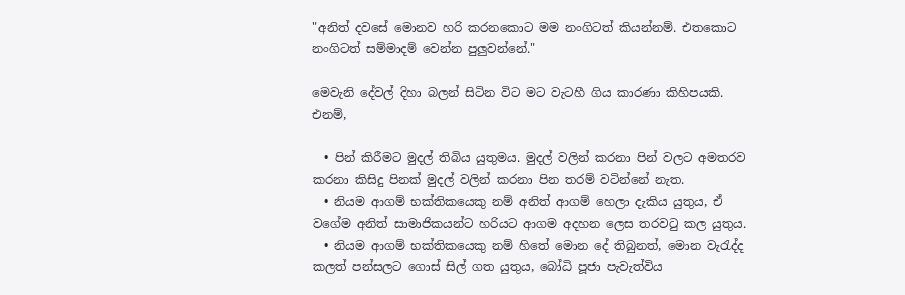"අනිත් දවසේ මොනව හරි කරනකොට මම නංගිටත් කියන්නම්. එතකොට නංගිටත් සම්මාදම් වෙන්න පුලුවන්නේ."

මෙවැනි දේවල් දිහා බලන් සිටින විට මට වැටහී ගිය කාරණා කිහිපයකි. එනම්,

  • පින් කිරීමට මුදල් තිබිය යුතුමය. මුදල් වලින් කරනා පින් වලට අමතරව කරනා කිසිදු පිනක් මුදල් වලින් කරනා පින තරම් වටින්නේ නැත.
  • නියම ආගම් භක්තිකයෙකු නම් අනිත් ආගම් හෙලා දැකිය යුතුය, ඒ වගේම අනිත් සාමාජිකයන්ට හරියට ආගම අදහන ලෙස තරව‍ටු කල යුතුය.
  • නියම ආගම් භක්තිකයෙකු නම් හිතේ මොන දේ තිබුනත්, මොන වැ‍රැද්ද කලත් පන්සලට ගොස් සිල් ගත යුතුය, බෝධි පූජා පැවැත්විය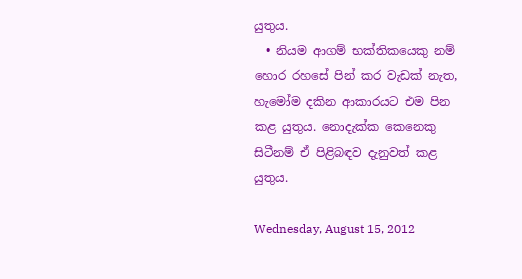යුතුය.
  • නියම ආගම් භක්තිකයෙකු නම් හොර රහසේ පින් කර වැඩක් නැත, හැමෝම දකින ආකාරයට එම පින කළ යුතුය. නොදැක්ක කෙනෙකු සිටීනම් ඒ පිළිබඳව දැනුවත් කළ යුතුය.

Wednesday, August 15, 2012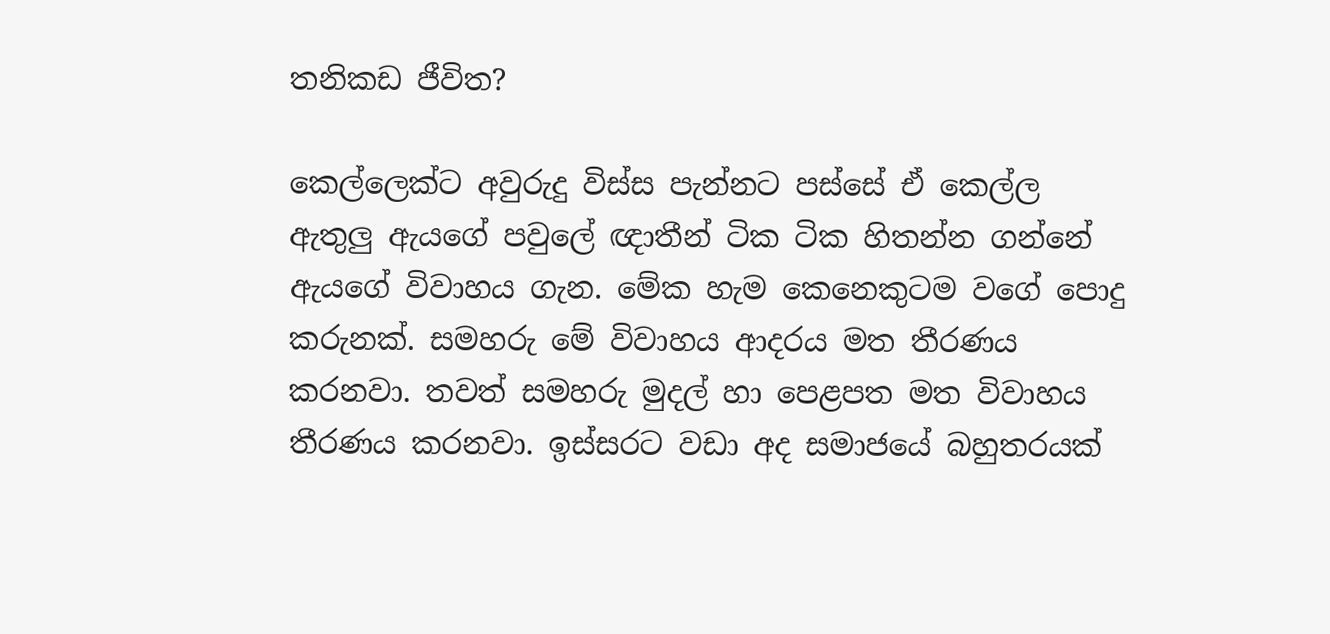තනිකඩ ජීවිත?

කෙල්ලෙක්ට අවුරුදු විස්ස පැන්නට පස්සේ ඒ කෙල්ල ඇතුලු ඇයගේ පවුලේ ඥාතීන් ටික ටික හිතන්න ගන්නේ ඇයගේ විවාහය ගැන. මේක හැම කෙනෙකුටම වගේ පොදු කරුනක්. සමහරු මේ විවාහය ආදරය මත තීරණය කරනවා. තවත් සමහරු මුදල් හා පෙළපත මත විවාහය තීරණය කරනවා. ඉස්සරට වඩා අද සමාජයේ බහුතරයක්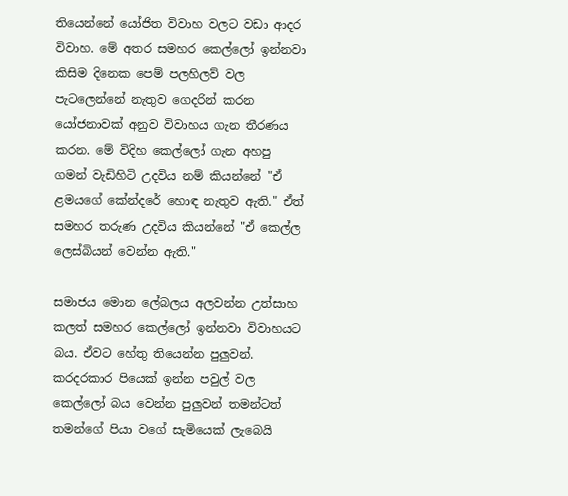තියෙන්නේ යෝජිත විවාහ වලට වඩා ආදර විවාහ. මේ අතර සමහර කෙල්ලෝ ඉන්නවා කිසිම දිනෙක පෙම් පලහිලව් වල පැටලෙන්නේ නැතුව ගෙදරින් කරන යෝජනාවක් අනුව විවාහය ගැන තීරණය කරන. මේ විදිහ කෙල්ලෝ ගැන අහපු ගමන් වැඩිහිටි උදවිය නම් කියන්නේ "ඒ ළමයගේ කේන්දරේ හොඳ නැතුව ඇති." ඒත් සමහර තරුණ උදවිය කියන්නේ "ඒ කෙල්ල ලෙස්බියන් වෙන්න ඇති."

සමාජය මොන ලේබලය අලවන්න උත්සාහ කලත් සමහර කෙල්ලෝ ඉන්නවා විවාහයට බය. ඒවට හේතු තියෙන්න පුලුවන්. කරදරකාර පියෙක් ඉන්න පවුල් වල කෙල්ලෝ බය වෙන්න පුලුවන් තමන්ටත් තමන්ගේ පියා වගේ සැමියෙක් ලැබෙයි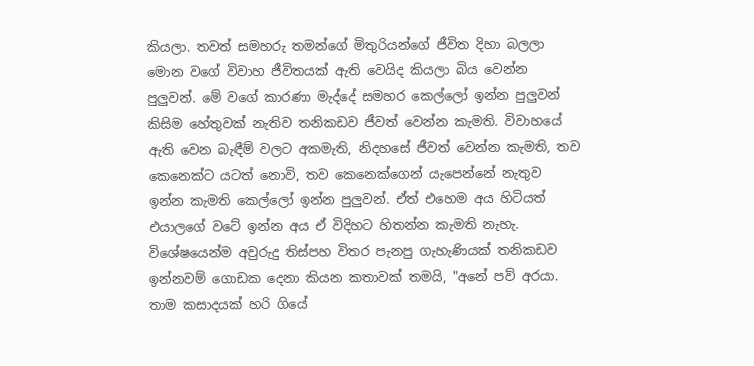කියලා. තවත් සමහරු තමන්ගේ මිතුරියන්ගේ ජීවිත දිහා බලලා මොන වගේ විවාහ ජීවිතයක් ඇති වෙයිද කියලා බිය වෙන්න පුලුවන්. මේ වගේ කාරණා මැද්දේ සමහර කෙල්ලෝ ඉන්න පුලුවන් කිසිම හේතුවක් නැතිව තනිකඩව ජීවත් වෙන්න කැමති. විවාහයේ ඇති වෙන බැඳීම් වලට අකමැති, නිදහසේ ජීවත් වෙන්න කැමති, තව කෙනෙක්ට යටත් නොවි, තව කෙනෙක්ගෙන් යැපෙන්නේ නැතුව ඉන්න කැමති කෙල්ලෝ ඉන්න පුලුවන්. ඒත් එහෙම අය හිටියත් එයාලගේ වටේ ඉන්න අය ඒ විදිහට හිතන්න කැමති නැහැ. විශේෂයෙන්ම අවුරුදු තිස්පහ විතර පැනපු ගැහැණියක් තනිකඩව ඉන්නවම් ගොඩක දෙනා කියන කතාවක් තමයි, "අනේ පව් අරයා. තාම කසාදයක් හරි ගියේ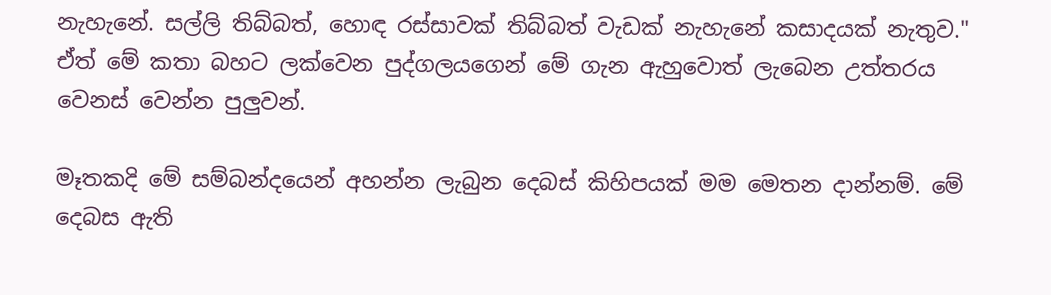නැහැනේ. සල්ලි තිබ්බත්, හොඳ රස්සාවක් තිබ්බත් වැඩක් නැහැනේ කසාදයක් නැතුව." ඒත් මේ කතා බහට ලක්වෙන පුද්ගලයගෙන් මේ ගැන ඇහුවොත් ලැබෙන උත්තරය වෙනස් වෙන්න පුලුවන්.

මෑතකදි මේ සම්බන්දයෙන් අහන්න ලැබුන දෙබස් කිහිපයක් මම මෙතන දාන්නම්. මේ දෙබස ඇති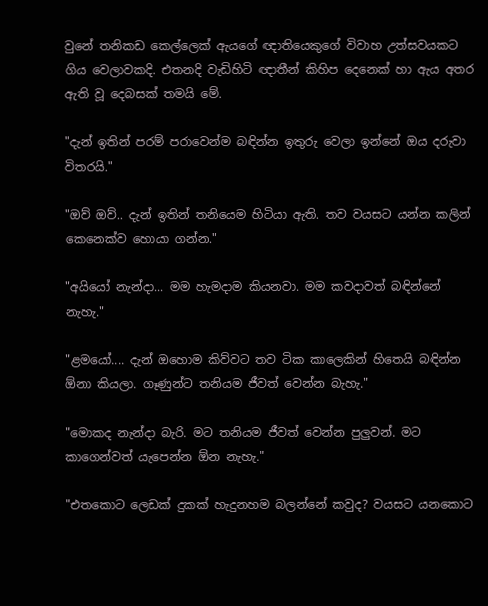වුනේ තනිකඩ කෙල්ලෙක් ඇයගේ ඥාතියෙකුගේ විවාහ උත්සවයකට ගිය වෙලාවකදි. එතනදි වැඩිහිටි ඥාතීන් කිහිප දෙනෙක් හා ඇය අතර ඇති වූ දෙබසක් තමයි මේ.

"දැන් ඉතින් පරම් පරාවෙන්ම බඳින්න ඉතුරු වෙලා ඉන්නේ ඔය දරුවා විතරයි."

"ඔව් ඔව්.. දැන් ඉතින් තනියෙම හිටියා ඇති. තව වයසට යන්න කලින් කෙනෙක්ව හොයා ගන්න."

"අයියෝ නැන්දා... මම හැමදාම කියනවා. මම කවදාවත් බඳින්නේ නැහැ."

"ළමයෝ.... දැන් ඔහොම කිව්වට තව ටික කාලෙකින් හිතෙයි බඳින්න ඕනා කියලා. ගෑණුන්ට තනියම ජීවත් වෙන්න බැහැ."

"මොකද නැන්දා බැරි. මට තනියම ජීවත් වෙන්න පුලුවන්. මට කාගෙන්වත් යැපෙන්න ඕන නැහැ."

"එතකොට ලෙඩක් දුකක් හැදුනහම බලන්නේ කවුද? වයසට යනකොට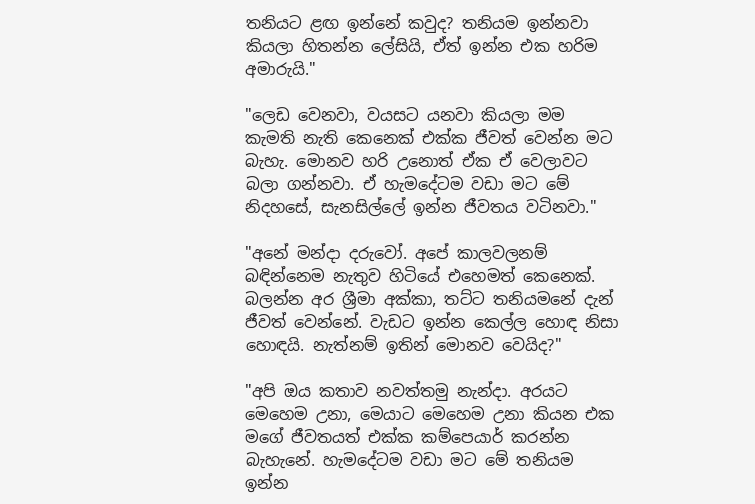තනියට ළඟ ඉන්නේ කවුද? තනියම ඉන්නවා කියලා හිතන්න ලේසියි, ඒත් ඉන්න එක හරිම අමාරුයි."

"ලෙඩ වෙනවා, වයසට යනවා කියලා මම කැමති නැති කෙනෙක් එක්ක ජීවත් වෙන්න මට බැහැ. මොනව හරි උනොත් ඒක ඒ වෙලාවට බලා ගන්නවා. ඒ හැමදේටම වඩා මට මේ නිදහසේ, සැනසිල්ලේ ඉන්න ජීවතය වටිනවා."

"අනේ මන්දා දරුවෝ. අපේ කාලවලනම් බඳින්නෙම නැතුව හිටියේ එහෙමත් කෙනෙක්. බලන්න අර ශ්‍රීමා අක්කා, තට්ට තනියමනේ දැන් ජීවත් වෙන්නේ. වැඩට ඉන්න කෙල්ල හොඳ නිසා හොඳයි. නැත්නම් ඉතින් මොනව වෙයිද?"

"අපි ඔය කතාව නවත්තමු නැන්දා. අරයට මෙහෙම උනා, මෙයාට මෙහෙම උනා කියන එක මගේ ජීවතයත් එක්ක කම්පෙයාර් කරන්න බැහැනේ. හැමදේටම වඩා මට මේ තනියම ඉන්න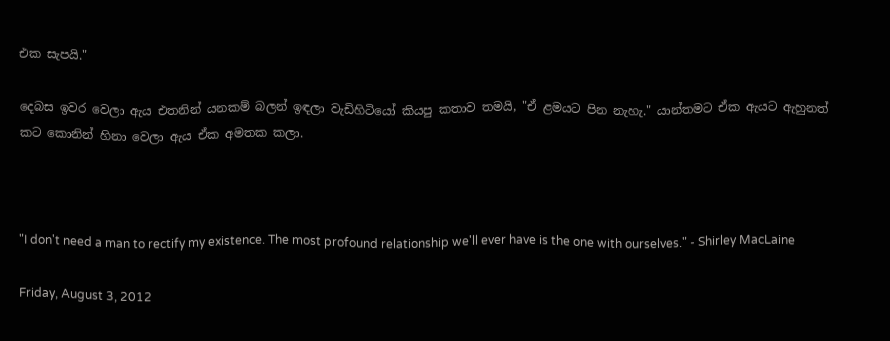එක සැපයි."

දෙබස ඉවර වෙලා ඇය එතනින් යනකම් බලන් ඉඳලා වැඩිහිටියෝ කියපු කතාව තමයි, "ඒ ළමයට පින නැහැ." යාන්තමට ඒක ඇයට ඇහුනත් කට කොනින් හිනා වෙලා ඇය ඒක අමතක කලා.



"I don't need a man to rectify my existence. The most profound relationship we'll ever have is the one with ourselves." - Shirley MacLaine

Friday, August 3, 2012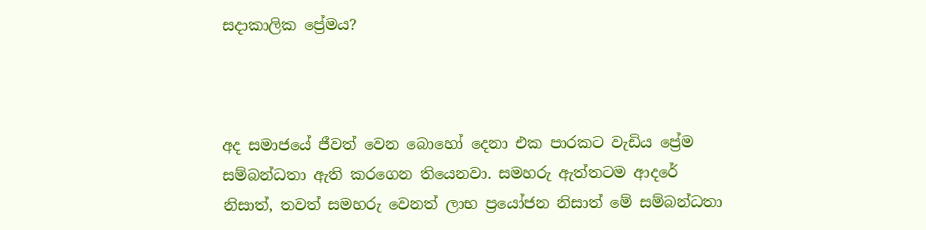සදාකාලික ප්‍රේමය?



අද සමාජයේ ජීවත් වෙන බොහෝ දෙනා එක පාරකට වැඩිය ප්‍රේම සම්බන්ධතා ඇති කරගෙන තියෙනවා. සමහරු ඇත්තටම ආදරේ නිසාත්, තවත් සමහරු වෙනත් ලාභ ප්‍රයෝජන නිසාත් මේ සම්බන්ධතා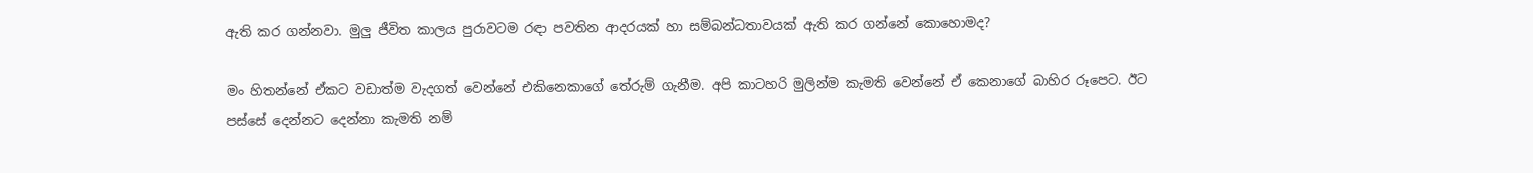ඇති කර ගන්නවා. මුලු ජීවිත කාලය පුරාවටම රඳා පවතින ආදරයක් හා සම්බන්ධතාවයක් ඇති කර ගන්නේ කොහොමද?

මං හිතන්නේ ඒකට වඩාත්ම වැදගත් වෙන්නේ එකිනෙකාගේ තේරුම් ගැනීම. අපි කාටහරි මුලින්ම කැමති වෙන්නේ ඒ කෙනාගේ බාහිර රූපෙට. ඊට පස්සේ දෙන්නට දෙන්නා කැමති නම්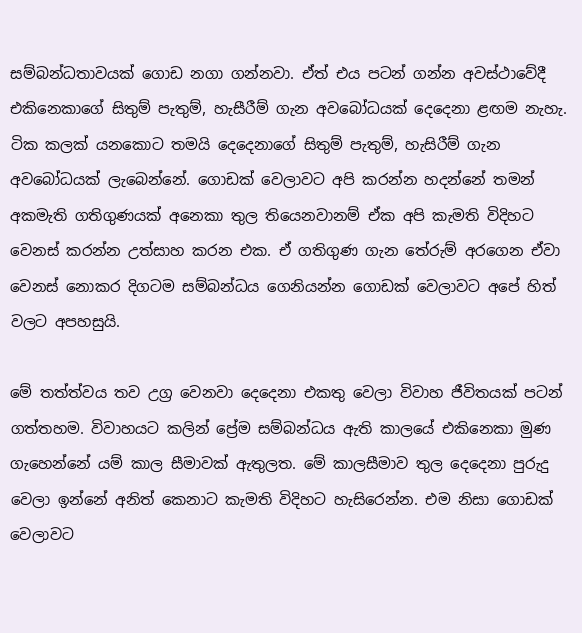සම්බන්ධතාවයක් ගොඩ නගා ගන්නවා. ඒත් එය පටන් ගන්න අවස්ථාවේදී එකිනෙකාගේ සිතුම් පැතුම්, හැසීරීම් ගැන අවබෝධයක් දෙදෙනා ළඟම නැහැ. ටික කලක් යනකොට තමයි දෙදෙනාගේ සිතුම් පැතුම්, හැසිරීම් ගැන අවබෝධයක් ලැබෙන්නේ. ගොඩක් වෙලාවට අපි කරන්න හදන්නේ තමන් අකමැති ගතිගුණයක් අනෙකා තුල තියෙනවානම් ඒක අපි කැමති විදිහට වෙනස් කරන්න උත්සාහ කරන එක. ඒ ගතිගුණ ගැන තේරුම් අරගෙන ඒවා වෙනස් නොකර දිගටම සම්බන්ධය ගෙනියන්න ගොඩක් වෙලාවට අපේ හිත් වලට අපහසුයි.

මේ තත්ත්වය තව උග්‍ර වෙනවා දෙදෙනා එකතු වෙලා විවාහ ජීවිතයක් පටන් ගත්තහම. විවාහයට කලින් ප්‍රේම සම්බන්ධය ඇති කාලයේ එකිනෙකා මුණ ගැහෙන්නේ යම් කාල සීමාවක් ඇතුලත. මේ කාලසීමාව තුල දෙදෙනා පුරුදු වෙලා ඉන්නේ අනිත් කෙනාට කැමති විදිහට හැසිරෙන්න. එම නිසා ගොඩක් වෙලාවට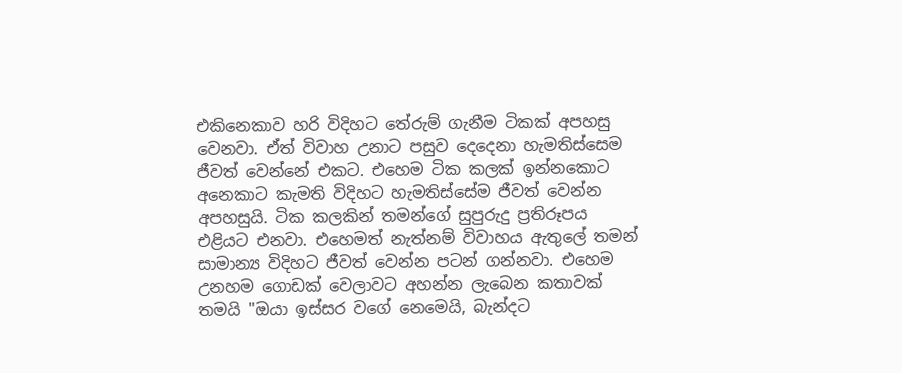එකිනෙකාව හරි විදිහට තේරුම් ගැනීම ටිකක් අපහසු වෙනවා. ඒත් විවාහ උනාට පසුව දෙදෙනා හැමතිස්සෙම ජීවත් වෙන්නේ එකට. එහෙම ටික කලක් ඉන්නකොට අනෙකාට කැමති විදිහට හැමතිස්සේම ජීවත් වෙන්න අපහසුයි. ටික කලකින් තමන්ගේ සුපුරුදු ප්‍රතිරූපය එළියට එනවා. එහෙමත් නැත්නම් විවාහය ඇතුලේ තමන් සාමාන්‍ය විදිහට ජීවත් වෙන්න පටන් ගන්නවා. එහෙම උනහම ගොඩක් වෙලාවට අහන්න ලැබෙන කතාවක් තමයි "ඔයා ඉස්සර වගේ නෙමෙයි, බැන්දට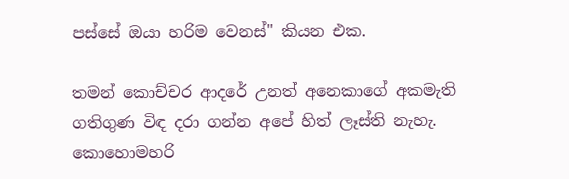පස්සේ ඔයා හරිම වෙනස්" කියන එක.

තමන් කොච්චර ආදරේ උනත් අනෙකාගේ අකමැති ගතිගුණ විඳ දරා ගන්න අපේ හිත් ලෑස්ති නැහැ. කොහොමහරි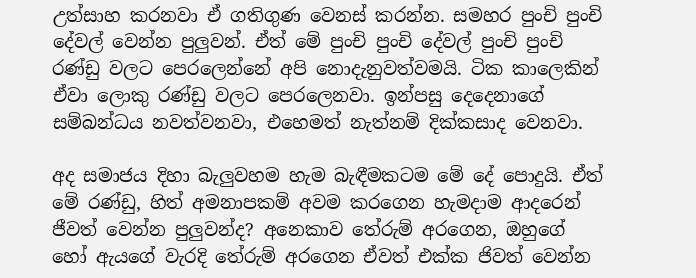උත්සාහ කරනවා ඒ ගතිගුණ වෙනස් කරන්න. සමහර පුංචි පුංචි දේවල් වෙන්න පුලුවන්. ඒත් මේ පුංචි පුංචි දේවල් පුංචි පුංචි රණ්ඩු වලට පෙරලෙන්නේ අපි නොදැනුවත්වමයි. ටික කාලෙකින් ඒවා ලොකු රණ්ඩු වලට පෙරලෙනවා. ඉන්පසු දෙදෙනාගේ සම්බන්ධය නවත්වනවා, එහෙමත් නැත්නම් දික්කසාද වෙනවා.

අද සමාජය දිහා බැලුවහම හැම බැඳීමකටම මේ දේ පොදුයි. ඒත් මේ රණ්ඩු, හිත් අමනාපකම් අවම කරගෙන හැමදාම ආදරෙන් ජීවත් වෙන්න පුලුවන්ද? අනෙකාව තේරුම් අරගෙන, ඔහුගේ හෝ ඇයගේ වැරදි තේරුම් අරගෙන ඒවත් එක්ක ජිවත් වෙන්න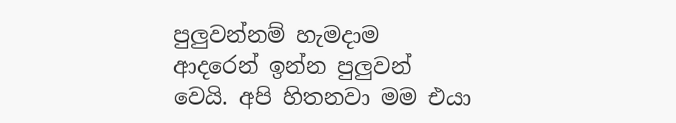පුලුවන්නම් හැමදාම ආදරෙන් ඉන්න පුලුවන් වෙයි. අපි හිතනවා මම එයා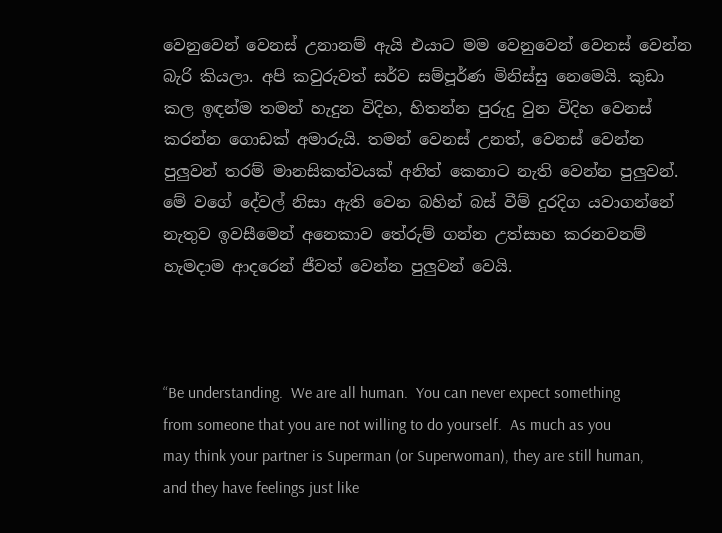වෙනුවෙන් වෙනස් උනානම් ඇයි එයාට මම වෙනුවෙන් වෙනස් වෙන්න බැරි කියලා. අපි කවුරුවත් සර්ව සම්පූර්ණ මිනිස්සු නෙමෙයි. කුඩා කල ඉඳන්ම තමන් හැදුන විදිහ, හිතන්න පුරුදු වුන විදිහ වෙනස් කරන්න ගොඩක් අමාරුයි. තමන් වෙනස් උනත්, වෙනස් වෙන්න පුලුවන් තරම් මානසිකත්වයක් අනිත් කෙනාට නැති වෙන්න පුලුවන්. මේ වගේ දේවල් නිසා ඇති වෙන බහින් බස් වීම් දුරදිග යවාගන්නේ නැතුව ඉවසීමෙන් අනෙකාව තේරුම් ගන්න උත්සාහ කරනවනම් හැමදාම ආදරෙන් ජීවත් වෙන්න පුලුවන් වෙයි.



“Be understanding.  We are all human.  You can never expect something from someone that you are not willing to do yourself.  As much as you may think your partner is Superman (or Superwoman), they are still human, and they have feelings just like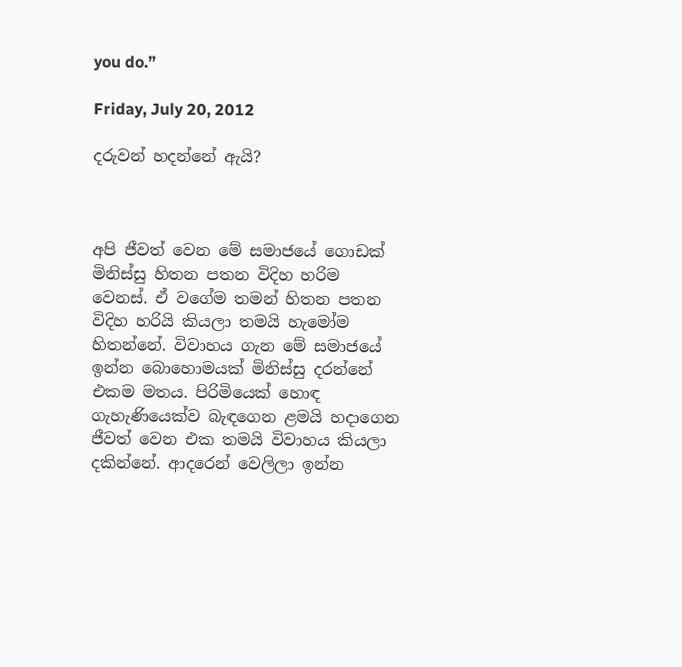you do.”

Friday, July 20, 2012

දරුවන් හදන්නේ ඇයි?



අපි ජීවත් වෙන මේ සමාජයේ ගොඩක් මිනිස්සු හිතන පතන විදිහ හරිම වෙනස්. ඒ වගේම තමන් හිතන පතන විදිහ හරියි කියලා තමයි හැමෝම හිතන්නේ. විවාහය ගැන මේ සමාජයේ ඉන්න බොහොමයක් මිනිස්සු දරන්නේ එකම මතය. පිරිමියෙක් හොඳ ගැහැණියෙක්ව බැඳගෙන ළමයි හදාගෙන ජීවත් වෙන එක තමයි විවාහය කියලා දකින්නේ. ආදරෙන් වෙලිලා ඉන්න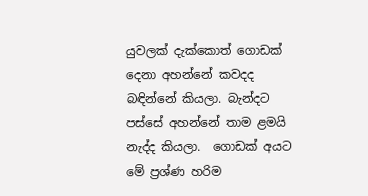යුවලක් දැක්කොත් ගොඩක් දෙනා අහන්නේ කවදද බඳින්නේ කියලා. බැන්දට පස්සේ අහන්නේ තාම ළමයි නැද්ද කියලා.  ගොඩක් අයට මේ ප්‍රශ්ණ හරිම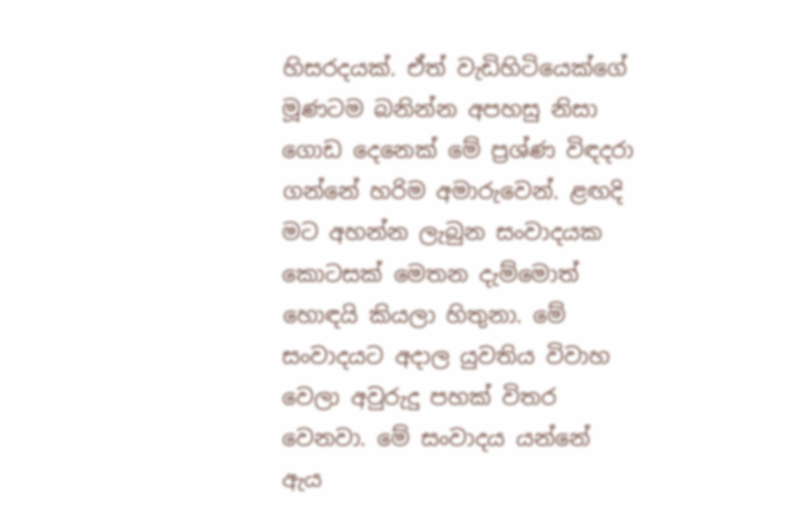හිසරදයක්. ඒත් වැඩිහිටියෙක්ගේ මූණටම බනින්න අපහසු නිසා ගොඩ දෙනෙක් මේ ප්‍රශ්ණ විඳදරා ගන්නේ හරිම අමාරුවෙන්. ළඟදි මට අහන්න ලැබුන සංවාදයක කොටසක් මෙතන දැම්මොත් හොඳයි කියලා හිතුනා. මේ සංවාදයට අදාල යුවතිය විවාහ වෙලා අවුරුදු පහක් විතර වෙනවා. මේ සංවාදය යන්නේ ඇය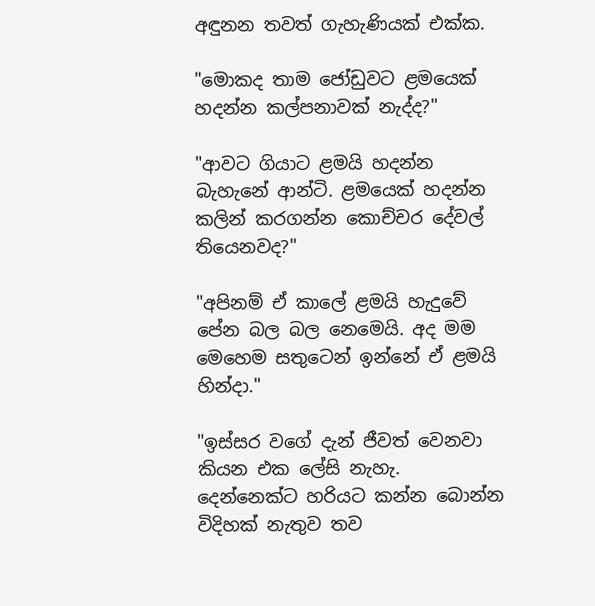අඳුනන තවත් ගැහැණියක් එක්ක.

"මොකද තාම ජෝඩුවට ළමයෙක් හදන්න කල්පනාවක් නැද්ද?"

"ආවට ගියාට ළමයි හදන්න බැහැනේ ආන්ටි. ළමයෙක් හදන්න කලින් කරගන්න කොච්චර දේවල් තියෙනවද?"

"අපිනම් ඒ කාලේ ළමයි හැදුවේ පේන බල බල නෙමෙයි. අද මම මෙහෙම සතුටෙන් ඉන්නේ ඒ ළමයි හින්දා."

"ඉස්සර වගේ දැන් ජීවත් වෙනවා කියන එක ලේසි නැහැ. දෙන්නෙක්ට හරියට කන්න බොන්න විදිහක් නැතුව තව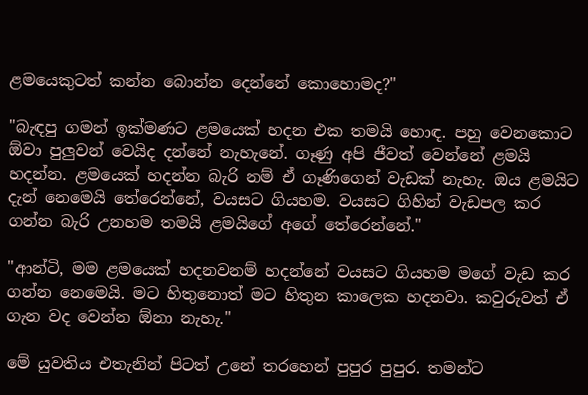ළමයෙකුටත් කන්න බොන්න දෙන්නේ කොහොමද?"

"බැඳපු ගමන් ඉක්මණට ළමයෙක් හදන එක තමයි හොඳ. පහු වෙනකොට ඕවා පුලුවන් වෙයිද දන්නේ නැහැනේ. ගෑණු අපි ජීවත් වෙන්නේ ළමයි හදන්න. ළමයෙක් හදන්න බැරි නම් ඒ ගෑණිගෙන් වැඩක් නැහැ. ඔය ළමයිට දැන් නෙමෙයි තේරෙන්නේ, වයසට ගියහම. වයසට ගිහින් වැඩපල කර ගන්න බැරි උනහම තමයි ළමයිගේ අගේ තේරෙන්නේ."

"ආන්ටි, මම ළමයෙක් හදනවනම් හදන්නේ වයසට ගියහම මගේ වැඩ කර ගන්න නෙමෙයි. මට හිතුනොත් මට හිතුන කාලෙක හදනවා. කවුරුවත් ඒ ගැන වද වෙන්න ඕනා නැහැ."

මේ යුවතිය එතැනින් පිටත් උනේ තරහෙන් පුපුර පුපුර. තමන්ට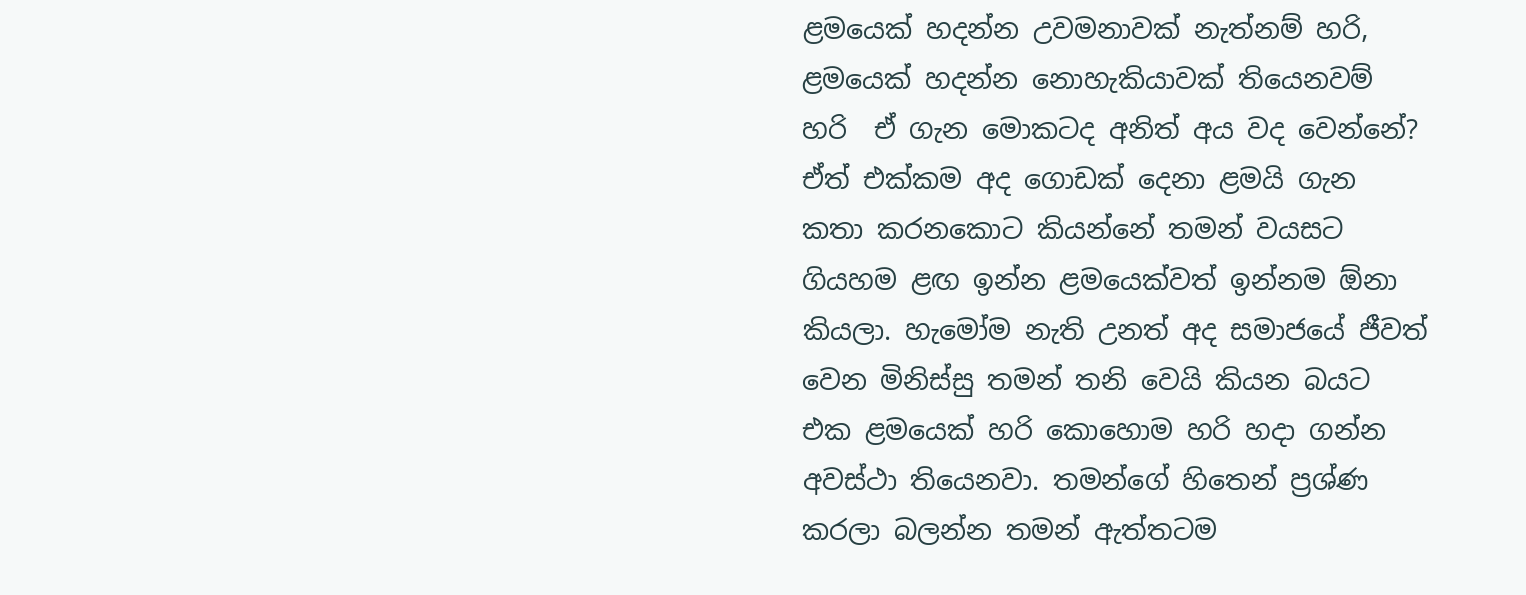ළමයෙක් හදන්න උවමනාවක් නැත්නම් හරි, ළමයෙක් හදන්න නොහැකියාවක් තියෙනවම් හරි  ඒ ගැන මොකටද අනිත් අය වද වෙන්නේ? ඒත් එක්කම අද ගොඩක් දෙනා ළමයි ගැන කතා කරනකොට කියන්නේ තමන් වයසට ගියහම ළඟ ඉන්න ළමයෙක්වත් ඉන්නම ඕනා කියලා. හැමෝම නැති උනත් අද සමාජයේ ජීවත් වෙන මිනිස්සු තමන් තනි වෙයි කියන බයට එක ළමයෙක් හරි කොහොම හරි හදා ගන්න අවස්ථා තියෙනවා. තමන්ගේ හිතෙන් ප්‍රශ්ණ කරලා බලන්න තමන් ඇත්තටම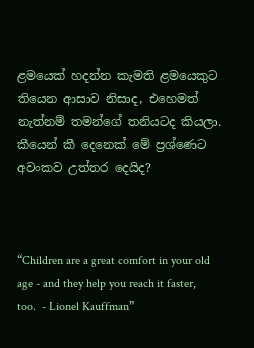ළමයෙක් හදන්න කැමති ළමයෙකුට තියෙන ආසාව නිසාද, එහෙමත් නැත්නම් තමන්ගේ තනියටද කියලා. කීයෙන් කී දෙනෙක් මේ ප්‍රශ්ණෙට අවංකව උත්තර දෙයිද?



“Children are a great comfort in your old age - and they help you reach it faster, too.  - Lionel Kauffman”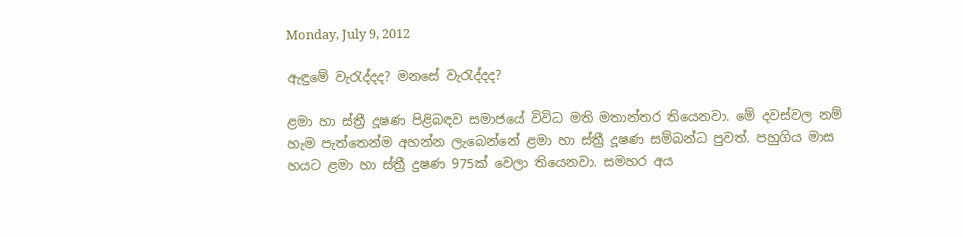Monday, July 9, 2012

ඇඳුමේ වැ‍රැද්දද? මනසේ වැ‍රැද්දද?

ළමා හා ස්ත්‍රී දූෂණ පිළිබඳව සමාජයේ විවිධ මති මතාන්තර තියෙනවා. මේ දවස්වල නම් හැම පැත්තෙන්ම අහන්න ලැබෙන්නේ ළමා හා ස්ත්‍රී දූෂණ සම්බන්ධ පුවත්. පහුගිය මාස හයට ළමා හා ස්ත්‍රී දුෂණ 975ක් වෙලා තියෙනවා. සමහර අය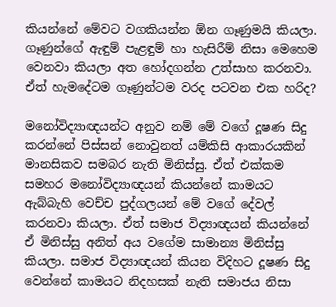කියන්නේ මේවට වගකියන්න ඕන ගෑණුමයි කියලා. ගෑණුන්ගේ ඇඳුම් පැළඳුම් හා හැසිරීම් නිසා මෙහෙම වෙනවා කියලා අත හෝදගන්න උත්සාහ කරනවා. ඒත් හැමදේටම ගෑණුන්ටම වරද පටවන එක හරිද?

මනෝවිද්‍යාඥයන්ට අනුව නම් මේ වගේ දූෂණ සිදු කරන්නේ පිස්සන් නොවුනත් යම්කිසි ආකාරයකින් මානසිකව සමබර නැති මිනිස්සු. ඒත් එක්කම සමහර මනෝවිද්‍යාඥයන් කියන්නේ කාමයට ඇබ්බැහි වෙච්ච පුද්ගලයන් මේ වගේ දේවල් කරනවා කියලා. ඒත් සමාජ විද්‍යාඥයන් කියන්නේ ඒ මිනිස්සු අනිත් අය වගේම සාමාන්‍ය මිනිස්සු කියලා. සමාජ විද්‍යාඥයන් කියන විදිහට දූෂණ සිදු වෙන්නේ කාමයට නිදහසක් නැති සමාජය නිසා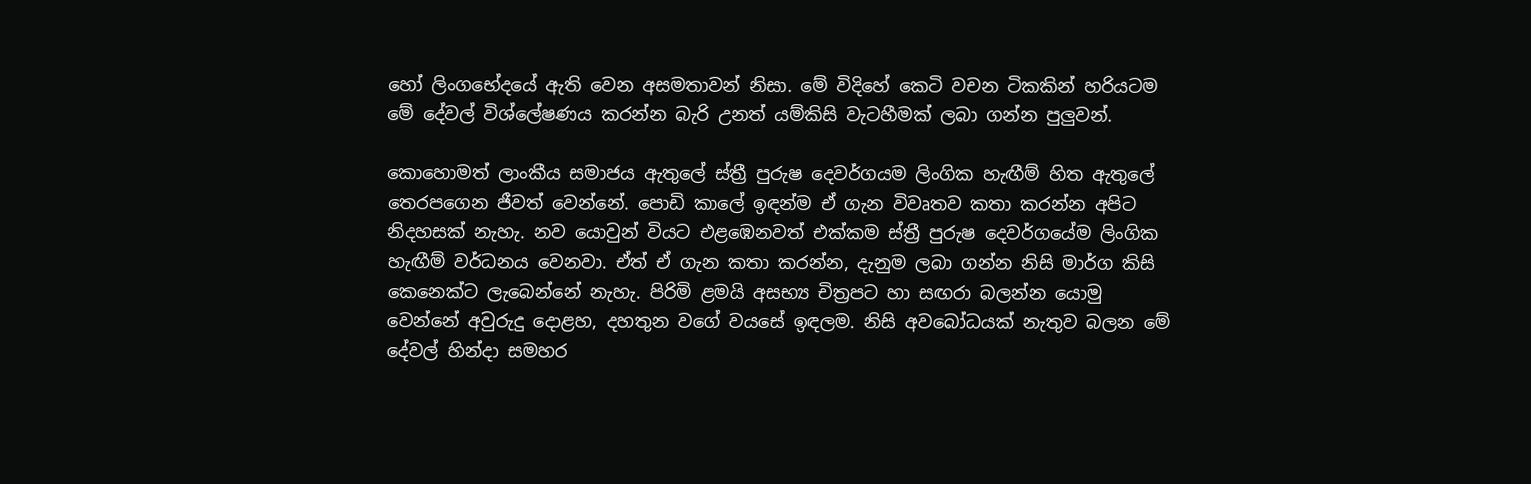හෝ ලිංගභේදයේ ඇති වෙන අසමතාවන් නිසා. මේ විදිහේ කෙටි වචන ටිකකින් හරියටම මේ දේවල් විශ්ලේෂණය කරන්න බැරි උනත් යම්කිසි වැටහීමක් ලබා ගන්න පුලුවන්.

කොහොමත් ලාංකීය සමාජය ඇතුලේ ස්ත්‍රී පුරුෂ දෙවර්ගයම ලිංගික හැඟීම් හිත ඇතුලේ තෙරපගෙන ජීවත් වෙන්නේ. පොඩි කාලේ ඉඳන්ම ඒ ගැන විවෘතව කතා කරන්න අපිට නිදහසක් නැහැ. නව යොවුන් වියට එළඹෙනවත් එක්කම ස්ත්‍රී පුරුෂ දෙවර්ගයේම ලිංගික හැඟීම් වර්ධනය වෙනවා. ඒත් ඒ ගැන කතා කරන්න, දැනුම ලබා ගන්න නිසි මාර්ග කිසි කෙනෙක්ට ලැබෙන්නේ නැහැ. පිරිමි ළමයි අසභ්‍ය චිත්‍රපට හා සඟරා බලන්න යොමු වෙන්නේ අවුරුදු දොළහ, දහතුන වගේ වයසේ ඉඳලම. නිසි අවබෝධයක් නැතුව බලන මේ දේවල් හින්දා සමහර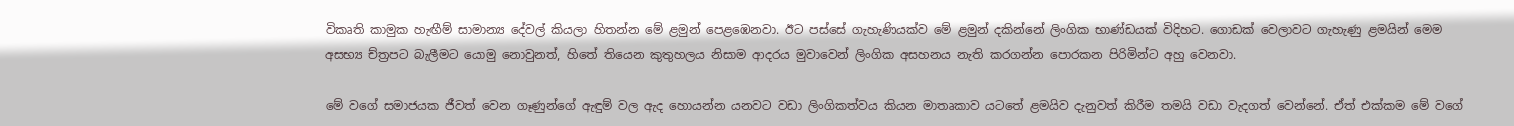විකෘති කාමුක හැඟීම් සාමාන්‍ය දේවල් කියලා හිතන්න මේ ළමුන් පෙළඹෙනවා. ඊට පස්සේ ගැහැණියක්ව මේ ළමුන් දකින්නේ ලිංගික භාණ්ඩයක් විදිහට. ගොඩක් වෙලාවට ගැහැණු ළමයින් මෙම අසභ්‍ය ච්ත්‍රපට බැලීමට යොමු නොවුනත්, හිතේ තියෙන කුතුහලය නිසාම ආදරය මුවාවෙන් ලිංගික අසහනය නැති කරගන්න පොරකන පිරිමින්ට අහු වෙනවා.

මේ වගේ සමාජයක ජීවත් වෙන ගෑණුන්ගේ ඇඳුම් වල ඇද හොයන්න යනවට වඩා ලිංගිකත්වය කියන මාතෘකාව යටතේ ළමයිව දැනුවත් කිරීම තමයි වඩා වැදගත් වෙන්නේ. ඒත් එක්කම මේ වගේ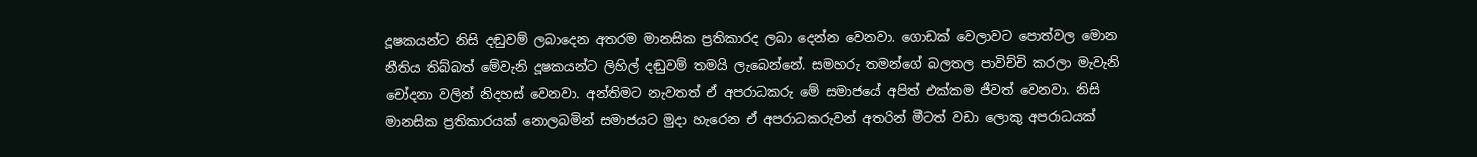දූෂකයන්ට නිසි දඬුවම් ලබාදෙන අතරම මානසික ප්‍රතිකාරද ලබා දෙන්න වෙනවා. ගොඩක් වෙලාවට පොත්වල මොන නීතිය තිබ්බත් මේවැනි දූෂකයන්ට ලිහිල් දඬුවම් තමයි ලැබෙන්නේ. සමහරු තමන්ගේ බලතල පාවිච්චි කරලා මැවැනි චෝදනා වලින් නිදහස් වෙනවා. අන්තිමට නැවතත් ඒ අපරාධකරු මේ සමාජයේ අපිත් එක්කම ජීවත් වෙනවා. නිසි මානසික ප්‍රතිකාරයක් නොලබමින් සමාජයට මුදා හැරෙන ඒ අපරාධකරුවන් අතරින් මීටත් වඩා ලොකු අපරාධයක්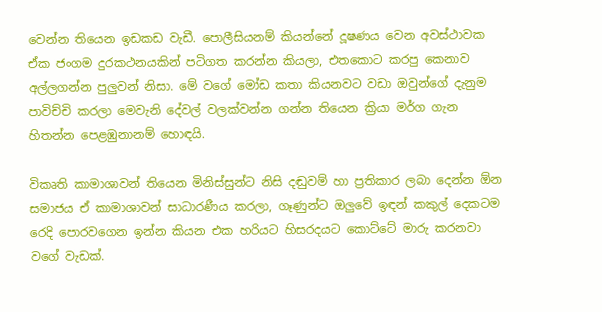වෙන්න තියෙන ඉඩකඩ වැඩී. පොලීසියනම් කියන්නේ දූෂණය වෙන අවස්ථාවක ඒක ජංගම දුරකථනයකින් පටිගත කරන්න කියලා, එතකොට කරපු කෙනාව අල්ලගන්න පුලුවන් නිසා. මේ වගේ මෝඩ කතා කියනවට වඩා ඔවුන්ගේ දැනුම පාවිච්චි කරලා මෙවැනි දේවල් වලක්වන්න ගන්න තියෙන ක්‍රියා මර්ග ගැන හිතන්න පෙළඹුනානම් හොඳයි.

විකෘති කාමාශාවන් තියෙන මිනිස්සුන්ට නිසි දඬුවම් හා ප්‍රතිකාර ලබා දෙන්න ඕන සමාජය ඒ කාමාශාවන් සාධාරණීය කරලා, ගෑණුන්ට ඔලුවේ ඉඳන් කකුල් දෙකටම රෙදි පොරවගෙන ඉන්න කියන එක හරියට හිසරදයට කොට්ටේ මාරු කරනවා වගේ වැඩක්.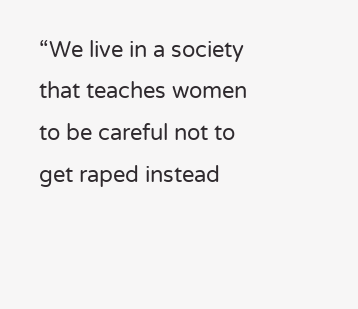“We live in a society that teaches women to be careful not to get raped instead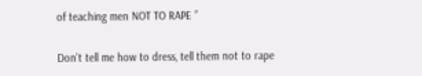of teaching men NOT TO RAPE ”

Don't tell me how to dress, tell them not to rape